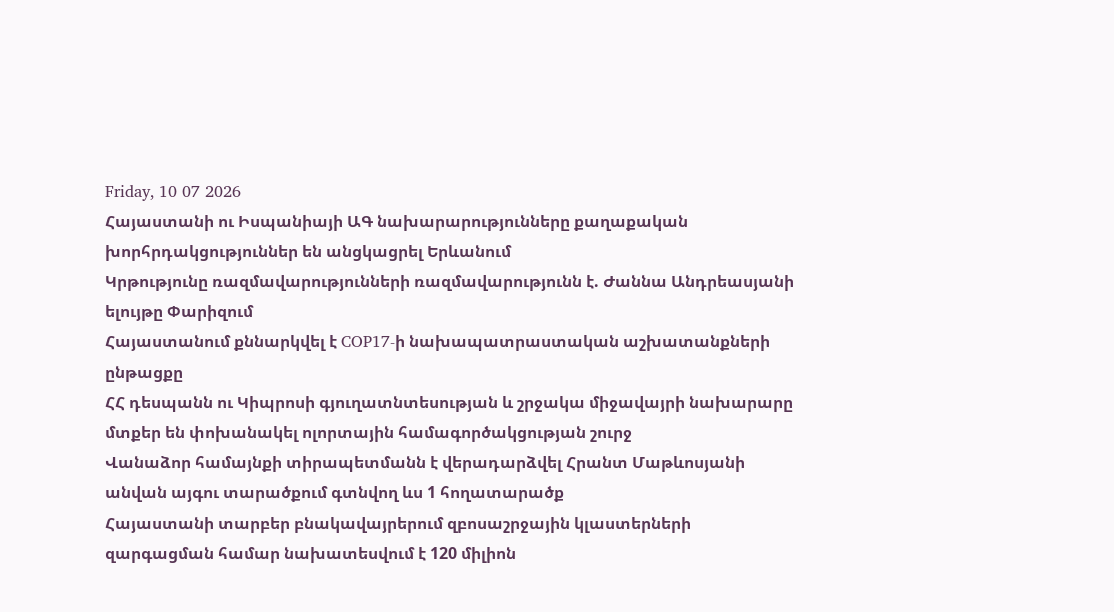Friday, 10 07 2026
Հայաստանի ու Իսպանիայի ԱԳ նախարարությունները քաղաքական խորհրդակցություններ են անցկացրել Երևանում
Կրթությունը ռազմավարությունների ռազմավարությունն է. Ժաննա Անդրեասյանի ելույթը Փարիզում
Հայաստանում քննարկվել է COP17-ի նախապատրաստական աշխատանքների ընթացքը
ՀՀ դեսպանն ու Կիպրոսի գյուղատնտեսության և շրջակա միջավայրի նախարարը մտքեր են փոխանակել ոլորտային համագործակցության շուրջ
Վանաձոր համայնքի տիրապետմանն է վերադարձվել Հրանտ Մաթևոսյանի անվան այգու տարածքում գտնվող ևս 1 հողատարածք
Հայաստանի տարբեր բնակավայրերում զբոսաշրջային կլաստերների զարգացման համար նախատեսվում է 120 միլիոն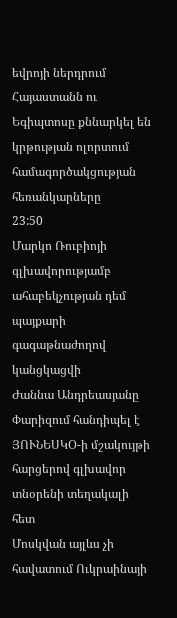եվրոյի ներդրում
Հայաստանն ու Եգիպտոսը քննարկել են կրթության ոլորտում համագործակցության հեռանկարները
23:50
Մարկո Ռուբիոյի գլխավորությամբ ահաբեկչության դեմ պայքարի գագաթնաժողով կանցկացվի
Ժաննա Անդրեասյանը Փարիզում հանդիպել է ՅՈՒՆԵՍԿՕ-ի մշակույթի հարցերով գլխավոր տնօրենի տեղակալի հետ
Մոսկվան այլևս չի հավատում Ուկրաինայի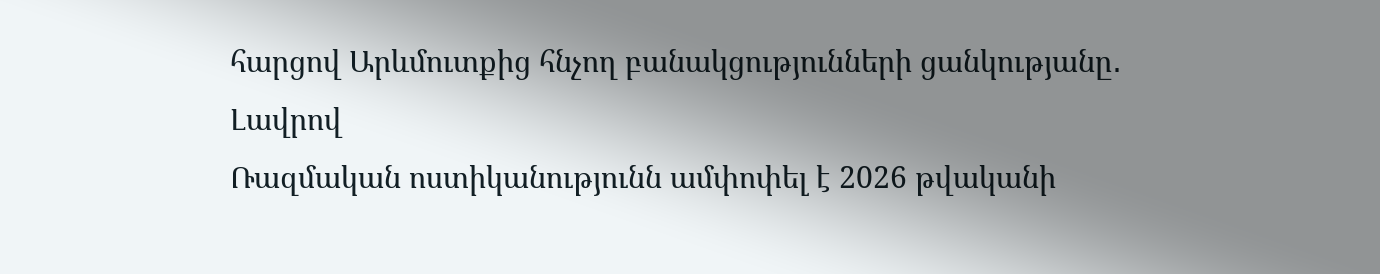հարցով Արևմուտքից հնչող բանակցությունների ցանկությանը․ Լավրով
Ռազմական ոստիկանությունն ամփոփել է 2026 թվականի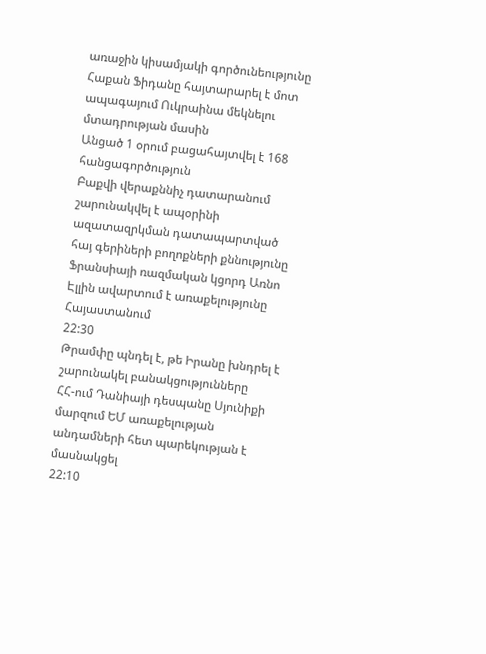առաջին կիսամյակի գործունեությունը
Հաքան Ֆիդանը հայտարարել է մոտ ապագայում Ուկրաինա մեկնելու մտադրության մասին
Անցած 1 օրում բացահայտվել է 168 հանցագործություն
Բաքվի վերաքննիչ դատարանում շարունակվել է ապօրինի ազատազրկման դատապարտված հայ գերիների բողոքների քննությունը
Ֆրանսիայի ռազմական կցորդ Առնո Էլլին ավարտում է առաքելությունը Հայաստանում
22:30
Թրամփը պնդել է, թե Իրանը խնդրել է շարունակել բանակցությունները
ՀՀ-ում Դանիայի դեսպանը Սյունիքի մարզում ԵՄ առաքելության անդամների հետ պարեկության է մասնակցել
22:10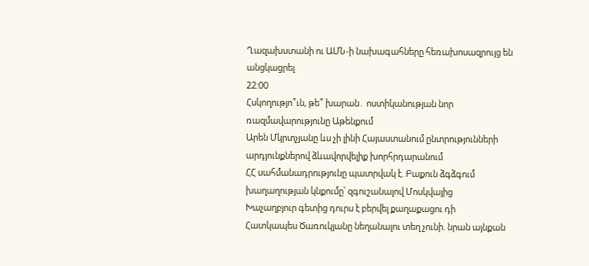Ղազախստանի ու ԱՄՆ-ի նախագահները հեռախոսազրույց են անցկացրել
22:00
Հսկողությո՞ւն, թե՞ խարան․ ոստիկանության նոր ռազմավարությունը Աթենքում
Արեն Մկրտչյանը ևս չի լինի Հայաստանում ընտրությունների արդյունքներով ձևավորվելիք խորհրդարանում
ՀՀ սահմանադրությունը պատրվակ է. Բաքուն ձգձգում խաղաղության կնքումը՝ զգուշանալով Մոսկվայից
Խաչաղբյուր գետից դուրս է բերվել քաղաքացու դի
Հատկապես Ծառուկյանը նեղանալու տեղ չունի. նրան այնքան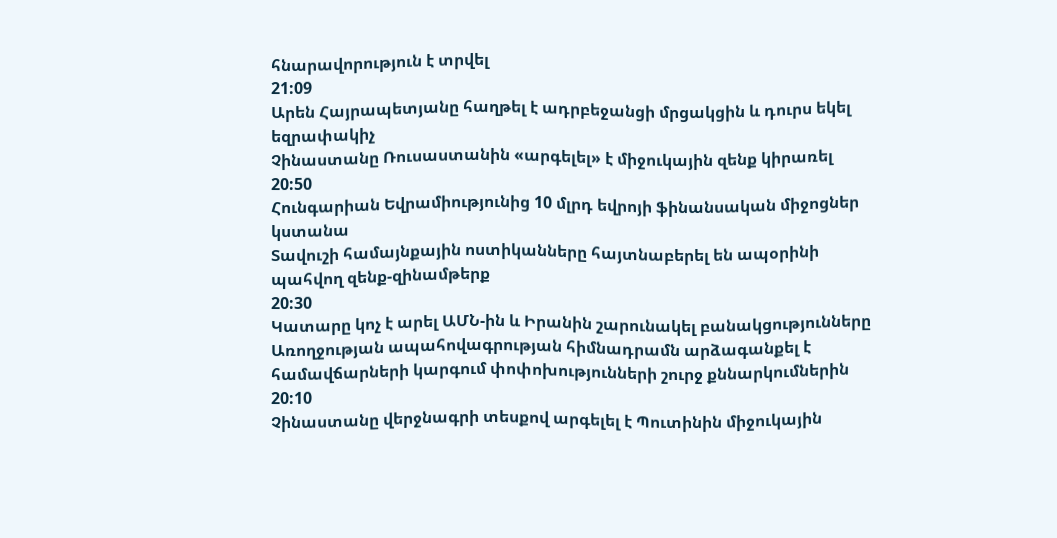հնարավորություն է տրվել
21:09
Արեն Հայրապետյանը հաղթել է ադրբեջանցի մրցակցին և դուրս եկել եզրափակիչ
Չինաստանը Ռուսաստանին «արգելել» է միջուկային զենք կիրառել
20:50
Հունգարիան Եվրամիությունից 10 մլրդ եվրոյի ֆինանսական միջոցներ կստանա
Տավուշի համայնքային ոստիկանները հայտնաբերել են ապօրինի պահվող զենք-զինամթերք
20:30
Կատարը կոչ է արել ԱՄՆ-ին և Իրանին շարունակել բանակցությունները
Առողջության ապահովագրության հիմնադրամն արձագանքել է համավճարների կարգում փոփոխությունների շուրջ քննարկումներին
20:10
Չինաստանը վերջնագրի տեսքով արգելել է Պուտինին միջուկային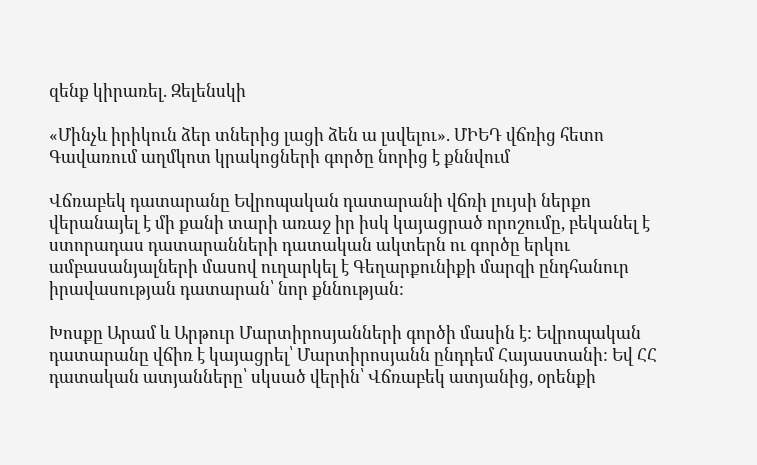զենք կիրառել. Զելենսկի

«Մինչև իրիկուն ձեր տներից լացի ձեն ա լսվելու». ՄԻԵԴ վճռից հետո Գավառում աղմկոտ կրակոցների գործը նորից է քննվում

Վճռաբեկ դատարանը Եվրոպական դատարանի վճռի լույսի ներքո վերանայել է մի քանի տարի առաջ իր իսկ կայացրած որոշումը, բեկանել է ստորադաս դատարանների դատական ակտերն ու գործը երկու ամբասանյալների մասով ուղարկել է Գեղարքունիքի մարզի ընդհանուր իրավասության դատարան՝ նոր քննության:

Խոսքը Արամ և Արթուր Մարտիրոսյանների գործի մասին է: Եվրոպական դատարանը վճիռ է կայացրել՝ Մարտիրոսյանն ընդդեմ Հայաստանի: Եվ ՀՀ դատական ատյանները՝ սկսած վերին՝ Վճռաբեկ ատյանից, օրենքի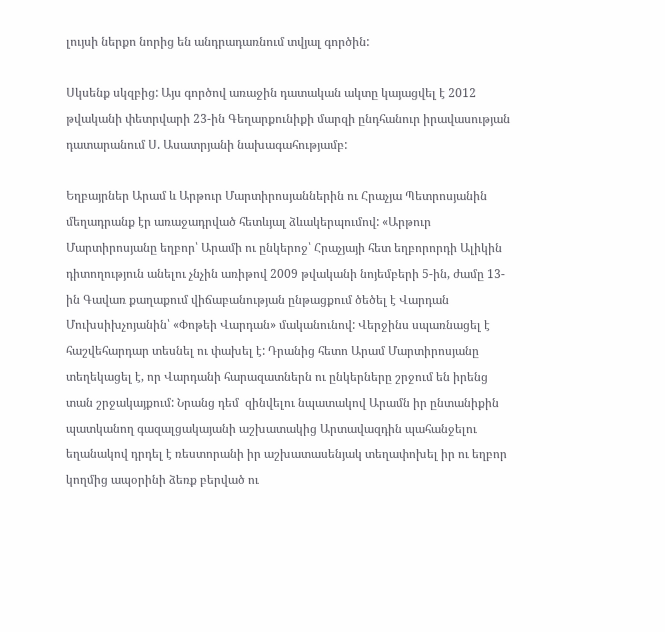լույսի ներքո նորից են անդրադառնում տվյալ գործին:

Սկսենք սկզբից: Այս գործով առաջին դատական ակտը կայացվել է 2012 թվականի փետրվարի 23-ին Գեղարքունիքի մարզի ընդհանուր իրավասության դատարանում Ս. Ասատրյանի նախագահությամբ:

Եղբայրներ Արամ և Արթուր Մարտիրոսյաններին ու Հրաչյա Պետրոսյանին մեղադրանք էր առաջադրված հետևյալ ձևակերպումով: «Արթուր Մարտիրոսյանը եղբոր՝ Արամի ու ընկերոջ՝ Հրաչյայի հետ եղբորորդի Ալիկին դիտողություն անելու չնչին առիթով 2009 թվականի նոյեմբերի 5-ին, ժամը 13-ին Գավառ քաղաքում վիճաբանության ընթացքում ծեծել է Վարդան Մուխսիխչոյանին՝ «Փոթեի Վարդան» մականունով: Վերջինս սպառնացել է հաշվեհարդար տեսնել ու փախել է: Դրանից հետո Արամ Մարտիրոսյանը տեղեկացել է, որ Վարդանի հարազատներն ու ընկերները շրջում են իրենց տան շրջակայքում: Նրանց դեմ  զինվելու նպատակով Արամն իր ընտանիքին պատկանող գազալցակայանի աշխատակից Արտավազդին պահանջելու եղանակով դրդել է ռեստորանի իր աշխատասենյակ տեղափոխել իր ու եղբոր կողմից ապօրինի ձեռք բերված ու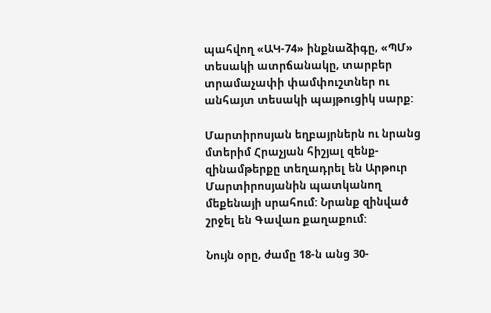պահվող «ԱԿ-74» ինքնաձիգը, «ՊՄ» տեսակի ատրճանակը, տարբեր տրամաչափի փամփուշտներ ու անհայտ տեսակի պայթուցիկ սարք:

Մարտիրոսյան եղբայրներն ու նրանց մտերիմ Հրաչյան հիշյալ զենք-զինամթերքը տեղադրել են Արթուր Մարտիրոսյանին պատկանող մեքենայի սրահում: Նրանք զինված շրջել են Գավառ քաղաքում:

Նույն օրը, ժամը 18-ն անց 30-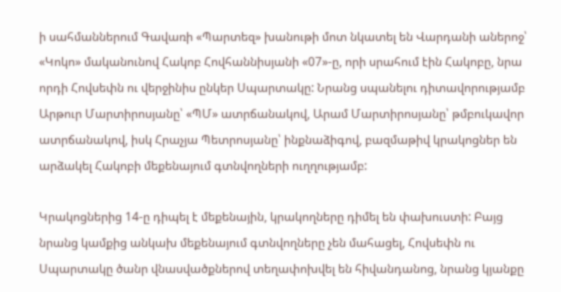ի սահմաններում Գավառի «Պարտեզ» խանութի մոտ նկատել են Վարդանի աներոջ՝ «Կոկո» մականունով Հակոբ Հովհաննիսյանի «07»-ը, որի սրահում էին Հակոբը, նրա որդի Հովսեփն ու վերջինիս ընկեր Սպարտակը: Նրանց սպանելու դիտավորությամբ Արթուր Մարտիրոսյանը՝ «ՊՄ» ատրճանակով, Արամ Մարտիրոսյանը՝ թմբուկավոր ատրճանակով, իսկ Հրաչյա Պետրոսյանը՝ ինքնաձիգով, բազմաթիվ կրակոցներ են արձակել Հակոբի մեքենայում գտնվողների ուղղությամբ:

Կրակոցներից 14-ը դիպել է մեքենային, կրակողները դիմել են փախուստի: Բայց նրանց կամքից անկախ մեքենայում գտնվողները չեն մահացել, Հովսեփն ու Սպարտակը ծանր վնասվածքներով տեղափոխվել են հիվանդանոց, նրանց կյանքը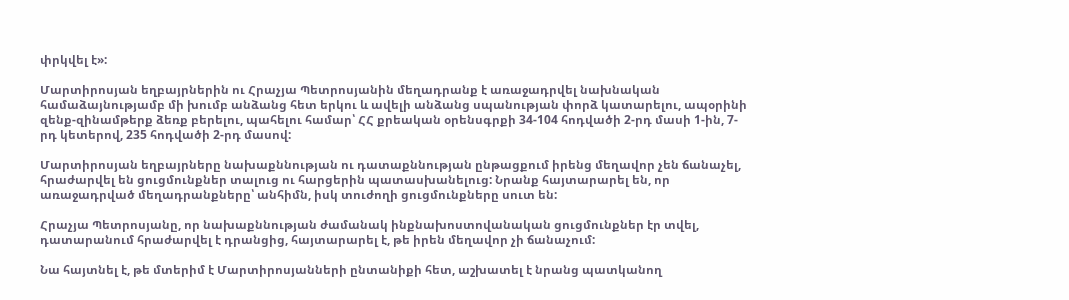փրկվել է»:

Մարտիրոսյան եղբայրներին ու Հրաչյա Պետրոսյանին մեղադրանք է առաջադրվել նախնական համաձայնությամբ մի խումբ անձանց հետ երկու և ավելի անձանց սպանության փորձ կատարելու, ապօրինի զենք-զինամթերք ձեռք բերելու, պահելու համար՝ ՀՀ քրեական օրենսգրքի 34-104 հոդվածի 2-րդ մասի 1-ին, 7-րդ կետերով, 235 հոդվածի 2-րդ մասով:

Մարտիրոսյան եղբայրները նախաքննության ու դատաքննության ընթացքում իրենց մեղավոր չեն ճանաչել, հրաժարվել են ցուցմունքներ տալուց ու հարցերին պատասխանելուց: Նրանք հայտարարել են, որ առաջադրված մեղադրանքները՝ անհիմն, իսկ տուժողի ցուցմունքները սուտ են:

Հրաչյա Պետրոսյանը, որ նախաքննության ժամանակ ինքնախոստովանական ցուցմունքներ էր տվել, դատարանում հրաժարվել է դրանցից, հայտարարել է, թե իրեն մեղավոր չի ճանաչում:

Նա հայտնել է, թե մտերիմ է Մարտիրոսյանների ընտանիքի հետ, աշխատել է նրանց պատկանող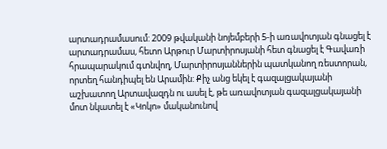արտադրամասում: 2009 թվականի նոյեմբերի 5-ի առավոտյան գնացել է արտադրամաս, հետո Արթուր Մարտիրոսյանի հետ գնացել է Գավառի հրապարակում գտնվող, Մարտիրոսյաններին պատկանող ռեստորան, որտեղ հանդիպել են Արամին: Քիչ անց եկել է գազալցակայանի աշխատող Արտավազդն ու ասել է, թե առավոտյան գազալցակայանի մոտ նկատել է «Կոկո» մականունով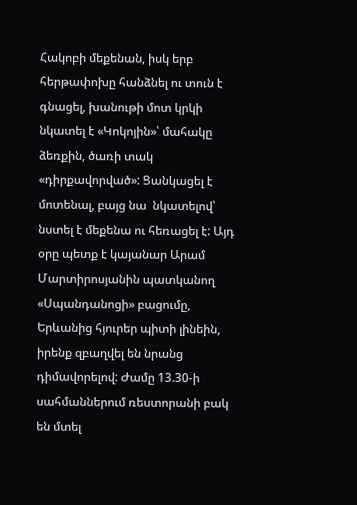Հակոբի մեքենան, իսկ երբ հերթափոխը հանձնել ու տուն է գնացել, խանութի մոտ կրկի նկատել է «Կոկոյին»՝ մահակը ձեռքին, ծառի տակ «դիրքավորված»: Ցանկացել է մոտենալ, բայց նա  նկատելով՝ նստել է մեքենա ու հեռացել է: Այդ օրը պետք է կայանար Արամ Մարտիրոսյանին պատկանող «Սպանդանոցի» բացումը, Երևանից հյուրեր պիտի լինեին, իրենք զբաղվել են նրանց դիմավորելով: Ժամը 13.30-ի սահմաններում ռեստորանի բակ են մտել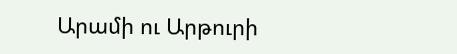Արամի ու Արթուրի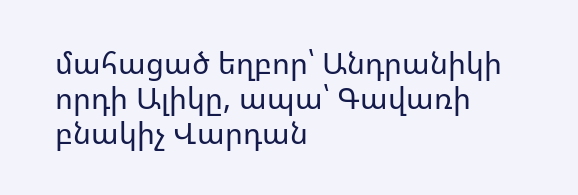մահացած եղբոր՝ Անդրանիկի որդի Ալիկը, ապա՝ Գավառի բնակիչ Վարդան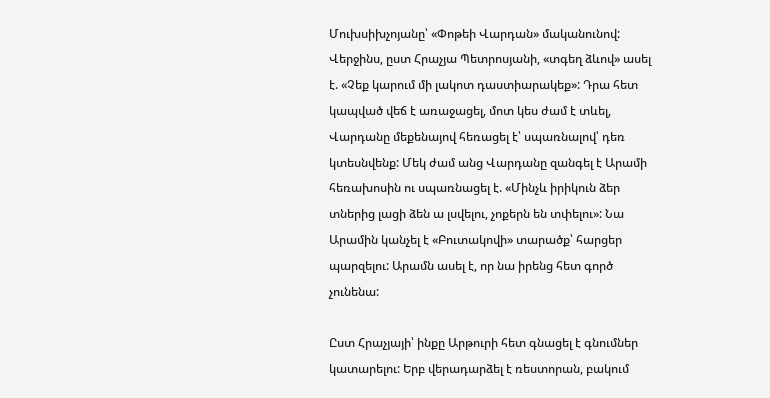Մուխսիխչոյանը՝ «Փոթեի Վարդան» մականունով: Վերջինս, ըստ Հրաչյա Պետրոսյանի, «տգեղ ձևով» ասել է. «Չեք կարում մի լակոտ դաստիարակեք»: Դրա հետ կապված վեճ է առաջացել, մոտ կես ժամ է տևել, Վարդանը մեքենայով հեռացել է՝ սպառնալով՝ դեռ կտեսնվենք: Մեկ ժամ անց Վարդանը զանգել է Արամի հեռախոսին ու սպառնացել է. «Մինչև իրիկուն ձեր տներից լացի ձեն ա լսվելու, չոքերն են տփելու»: Նա Արամին կանչել է «Բուտակովի» տարածք՝ հարցեր պարզելու: Արամն ասել է, որ նա իրենց հետ գործ չունենա:

Ըստ Հրաչյայի՝ ինքը Արթուրի հետ գնացել է գնումներ կատարելու: Երբ վերադարձել է ռեստորան, բակում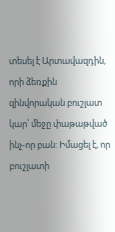տեսել է Արտավազդին, որի ձեռքին զինվորական բուշլատ կար՝ մեջը փաթաթված ինչ-որ բան: Իմացել է, որ բուշլատի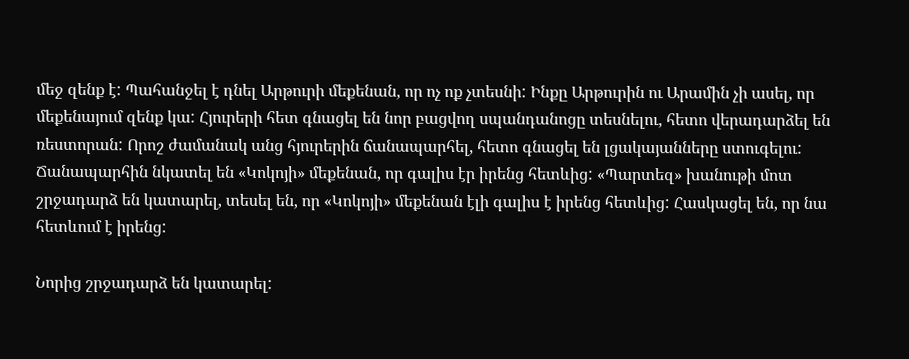մեջ զենք է: Պահանջել է դնել Արթուրի մեքենան, որ ոչ ոք չտեսնի: Ինքը Արթուրին ու Արամին չի ասել, որ մեքենայում զենք կա: Հյուրերի հետ գնացել են նոր բացվող սպանդանոցը տեսնելու, հետո վերադարձել են ռեստորան: Որոշ ժամանակ անց հյուրերին ճանապարհել, հետո գնացել են լցակայանները ստուգելու: Ճանապարհին նկատել են «Կոկոյի» մեքենան, որ գալիս էր իրենց հետևից: «Պարտեզ» խանութի մոտ շրջադարձ են կատարել, տեսել են, որ «Կոկոյի» մեքենան էլի գալիս է իրենց հետևից: Հասկացել են, որ նա հետևում է իրենց:

Նորից շրջադարձ են կատարել: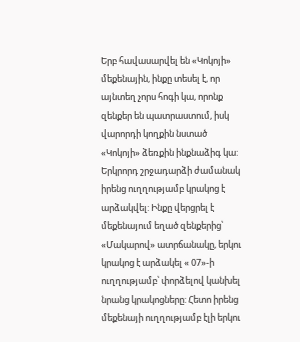Երբ հավասարվել են «Կոկոյի» մեքենային, ինքը տեսել է, որ այնտեղ չորս հոգի կա, որոնք զենքեր են պատրաստում, իսկ վարորդի կողքին նստած «Կոկոյի» ձեռքին ինքնաձիգ կա: Երկրորդ շրջադարձի ժամանակ իրենց ուղղությամբ կրակոց է արձակվել: Ինքը վերցրել է մեքենայում եղած զենքերից՝ «Մակարով» ատրճանակը, երկու կրակոց է արձակել « 07»-ի ուղղությամբ՝ փորձելով կանխել նրանց կրակոցները: Հետո իրենց մեքենայի ուղղությամբ էլի երկու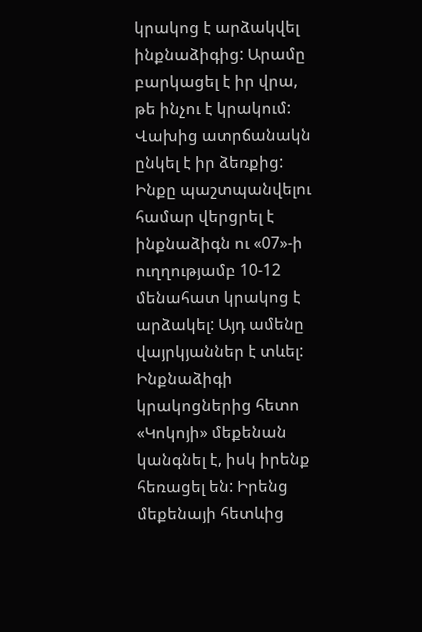կրակոց է արձակվել ինքնաձիգից: Արամը բարկացել է իր վրա, թե ինչու է կրակում: Վախից ատրճանակն ընկել է իր ձեռքից: Ինքը պաշտպանվելու համար վերցրել է ինքնաձիգն ու «07»-ի ուղղությամբ 10-12 մենահատ կրակոց է արձակել: Այդ ամենը վայրկյաններ է տևել: Ինքնաձիգի կրակոցներից հետո «Կոկոյի» մեքենան կանգնել է, իսկ իրենք հեռացել են: Իրենց մեքենայի հետևից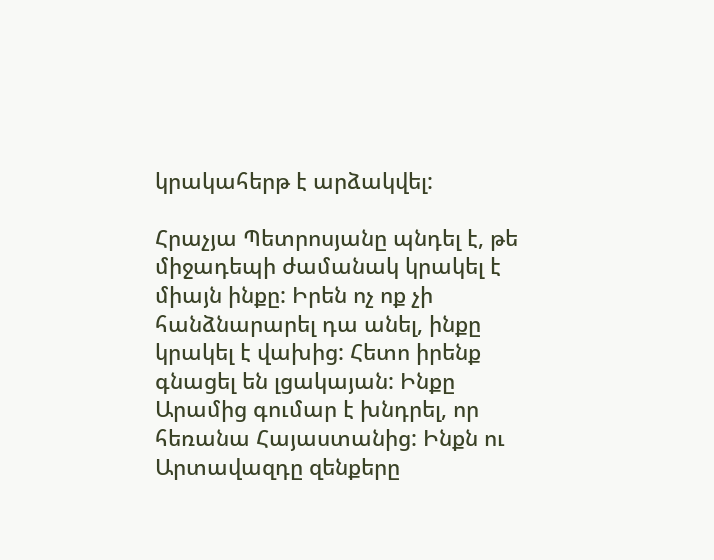կրակահերթ է արձակվել:

Հրաչյա Պետրոսյանը պնդել է, թե միջադեպի ժամանակ կրակել է միայն ինքը: Իրեն ոչ ոք չի հանձնարարել դա անել, ինքը կրակել է վախից: Հետո իրենք գնացել են լցակայան: Ինքը Արամից գումար է խնդրել, որ հեռանա Հայաստանից: Ինքն ու Արտավազդը զենքերը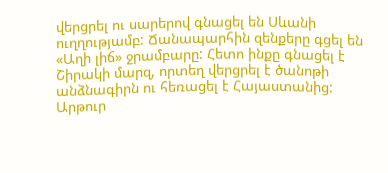վերցրել ու սարերով գնացել են Սևանի ուղղությամբ: Ճանապարհին զենքերը գցել են «Աղի լիճ» ջրամբարը: Հետո ինքը գնացել է Շիրակի մարզ, որտեղ վերցրել է ծանոթի անձնագիրն ու հեռացել է Հայաստանից: Արթուր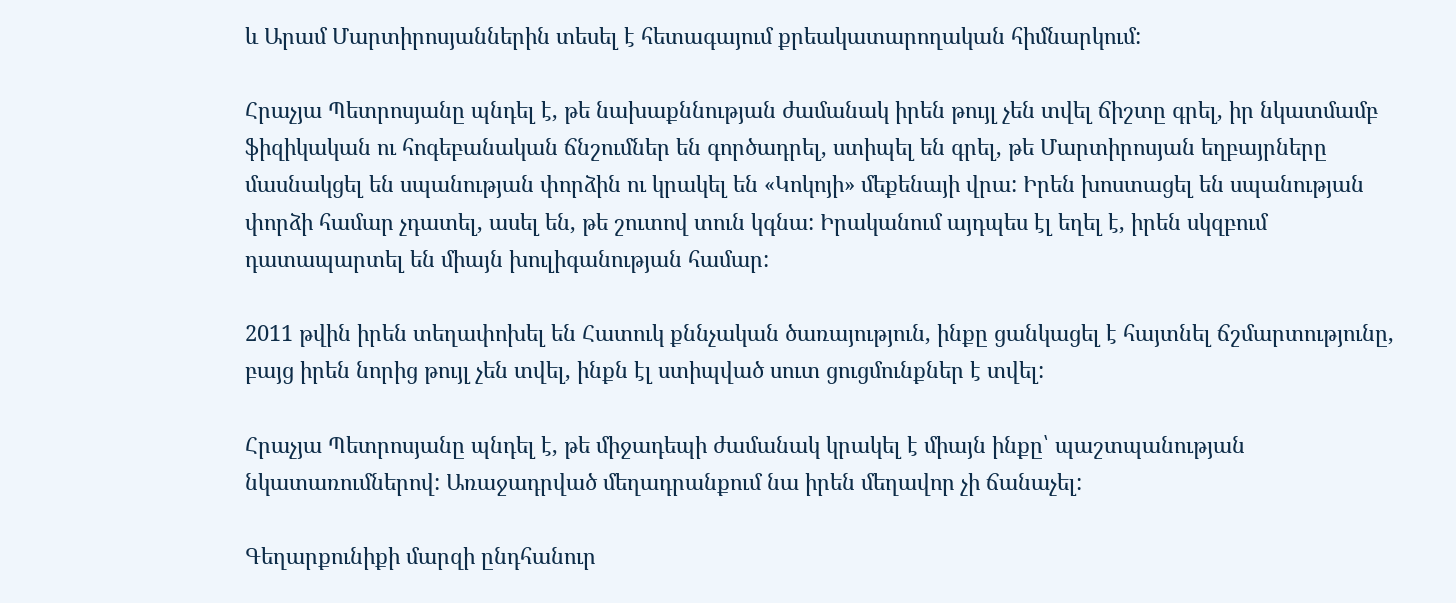և Արամ Մարտիրոսյաններին տեսել է հետագայում քրեակատարողական հիմնարկում:

Հրաչյա Պետրոսյանը պնդել է, թե նախաքննության ժամանակ իրեն թույլ չեն տվել ճիշտը գրել, իր նկատմամբ ֆիզիկական ու հոգեբանական ճնշումներ են գործադրել, ստիպել են գրել, թե Մարտիրոսյան եղբայրները մասնակցել են սպանության փորձին ու կրակել են «Կոկոյի» մեքենայի վրա: Իրեն խոստացել են սպանության փորձի համար չդատել, ասել են, թե շուտով տուն կգնա: Իրականում այդպես էլ եղել է, իրեն սկզբում դատապարտել են միայն խուլիգանության համար:

2011 թվին իրեն տեղափոխել են Հատուկ քննչական ծառայություն, ինքը ցանկացել է հայտնել ճշմարտությունը, բայց իրեն նորից թույլ չեն տվել, ինքն էլ ստիպված սուտ ցուցմունքներ է տվել:

Հրաչյա Պետրոսյանը պնդել է, թե միջադեպի ժամանակ կրակել է միայն ինքը՝ պաշտպանության նկատառումներով: Առաջադրված մեղադրանքում նա իրեն մեղավոր չի ճանաչել:

Գեղարքունիքի մարզի ընդհանուր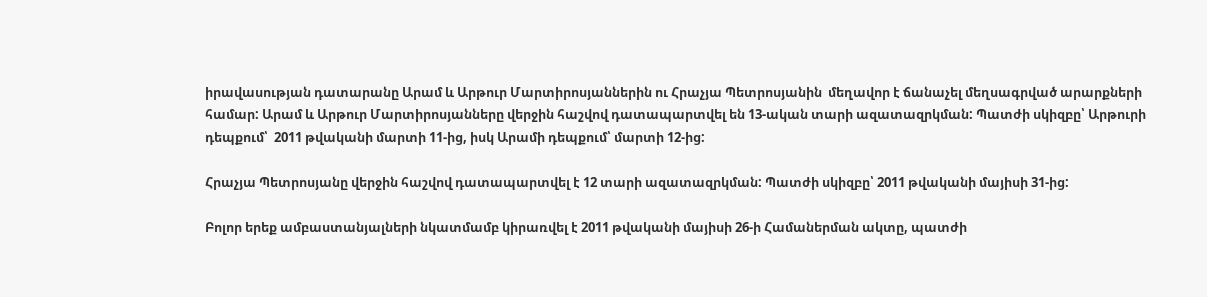իրավասության դատարանը Արամ և Արթուր Մարտիրոսյաններին ու Հրաչյա Պետրոսյանին  մեղավոր է ճանաչել մեղսագրված արարքների համար: Արամ և Արթուր Մարտիրոսյանները վերջին հաշվով դատապարտվել են 13-ական տարի ազատազրկման: Պատժի սկիզբը՝ Արթուրի դեպքում՝  2011 թվականի մարտի 11-ից, իսկ Արամի դեպքում՝ մարտի 12-ից:

Հրաչյա Պետրոսյանը վերջին հաշվով դատապարտվել է 12 տարի ազատազրկման: Պատժի սկիզբը՝ 2011 թվականի մայիսի 31-ից:

Բոլոր երեք ամբաստանյալների նկատմամբ կիրառվել է 2011 թվականի մայիսի 26-ի Համաներման ակտը, պատժի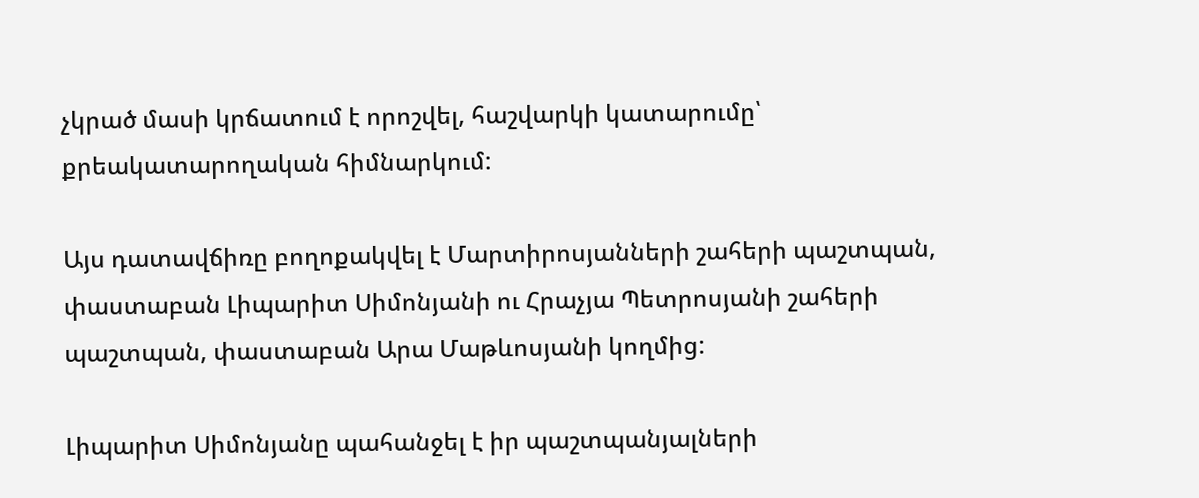չկրած մասի կրճատում է որոշվել, հաշվարկի կատարումը՝ քրեակատարողական հիմնարկում:

Այս դատավճիռը բողոքակվել է Մարտիրոսյանների շահերի պաշտպան, փաստաբան Լիպարիտ Սիմոնյանի ու Հրաչյա Պետրոսյանի շահերի պաշտպան, փաստաբան Արա Մաթևոսյանի կողմից:

Լիպարիտ Սիմոնյանը պահանջել է իր պաշտպանյալների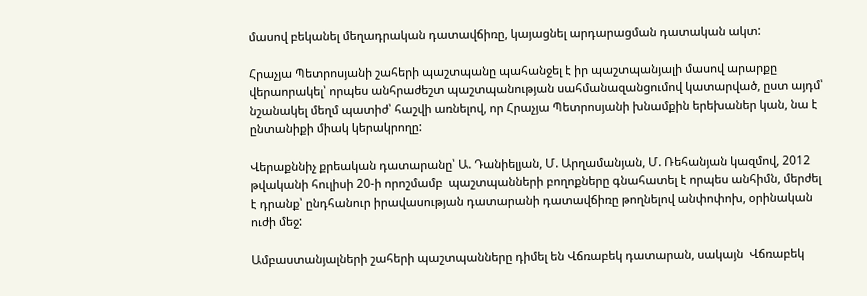մասով բեկանել մեղադրական դատավճիռը, կայացնել արդարացման դատական ակտ:

Հրաչյա Պետրոսյանի շահերի պաշտպանը պահանջել է իր պաշտպանյալի մասով արարքը վերաորակել՝ որպես անհրաժեշտ պաշտպանության սահմանազանցումով կատարված, ըստ այդմ՝ նշանակել մեղմ պատիժ՝ հաշվի առնելով, որ Հրաչյա Պետրոսյանի խնամքին երեխաներ կան, նա է ընտանիքի միակ կերակրողը:

Վերաքննիչ քրեական դատարանը՝ Ա. Դանիելյան, Մ. Արղամանյան, Մ. Ռեհանյան կազմով, 2012 թվականի հուլիսի 20-ի որոշմամբ  պաշտպանների բողոքները գնահատել է որպես անհիմն, մերժել է դրանք՝ ընդհանուր իրավասության դատարանի դատավճիռը թողնելով անփոփոխ, օրինական ուժի մեջ:

Ամբաստանյալների շահերի պաշտպանները դիմել են Վճռաբեկ դատարան, սակայն  Վճռաբեկ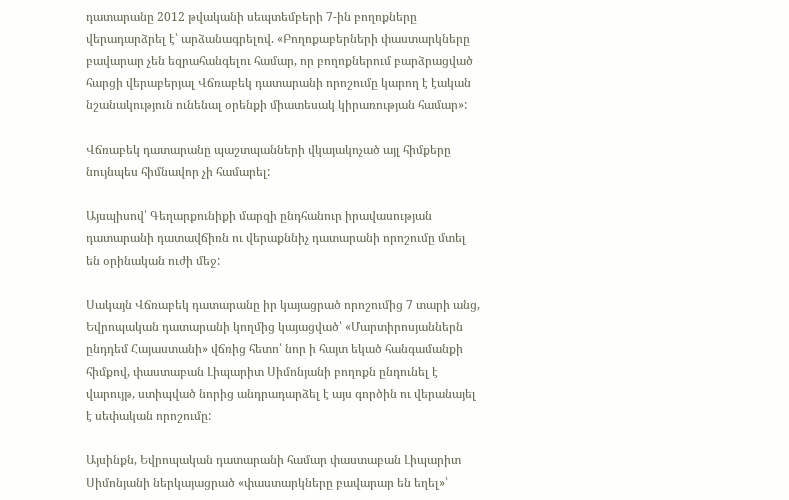դատարանը 2012 թվականի սեպտեմբերի 7-ին բողոքները վերադարձրել է՝ արձանագրելով. «Բողոքաբերների փաստարկները բավարար չեն եզրահանգելու համար, որ բողոքներում բարձրացված հարցի վերաբերյալ Վճռաբեկ դատարանի որոշումը կարող է էական նշանակություն ունենալ օրենքի միատեսակ կիրառության համար»:

Վճռաբեկ դատարանը պաշտպանների վկայակոչած այլ հիմքերը նույնպես հիմնավոր չի համարել:

Այսպիսով՝ Գեղարքունիքի մարզի ընդհանուր իրավասության դատարանի դատավճիռն ու վերաքննիչ դատարանի որոշումը մտել են օրինական ուժի մեջ:

Սակայն Վճռաբեկ դատարանը իր կայացրած որոշումից 7 տարի անց, Եվրոպական դատարանի կողմից կայացված՝ «Մարտիրոսյաններն ընդդեմ Հայաստանի» վճռից հետո՝ նոր ի հայտ եկած հանգամանքի հիմքով, փաստաբան Լիպարիտ Սիմոնյանի բողոքն ընդունել է վարույթ, ստիպված նորից անդրադարձել է այս գործին ու վերանայել է սեփական որոշումը:

Այսինքն, Եվրոպական դատարանի համար փաստաբան Լիպարիտ Սիմոնյանի ներկայացրած «փաստարկները բավարար են եղել»՝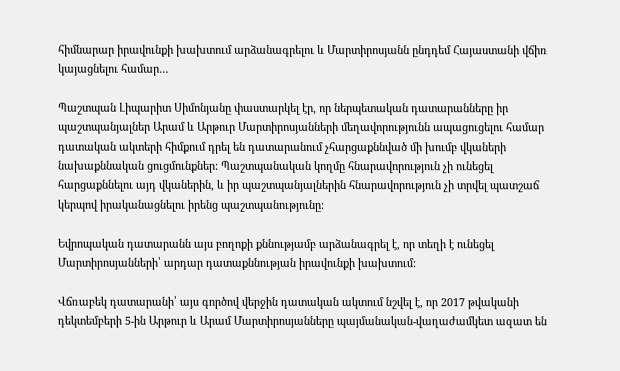հիմնարար իրավունքի խախտում արձանագրելու և Մարտիրոսյանն ընդդեմ Հայաստանի վճիռ կայացնելու համար…

Պաշտպան Լիպարիտ Սիմոնյանը փաստարկել էր, որ ներպետական դատարանները իր պաշտպանյալներ Արամ և Արթուր Մարտիրոսյանների մեղավորությունն ապացուցելու համար դատական ակտերի հիմքում դրել են դատարանում չհարցաքննված մի խումբ վկաների նախաքննական ցուցմունքներ: Պաշտպանական կողմը հնարավորություն չի ունեցել հարցաքննելու այդ վկաներին, և իր պաշտպանյալներին հնարավորություն չի տրվել պատշաճ կերպով իրականացնելու իրենց պաշտպանությունը:

Եվրոպական դատարանն այս բողոքի քննությամբ արձանագրել է, որ տեղի է ունեցել Մարտիրոսյանների՝ արդար դատաքննության իրավունքի խախտում:

Վճռաբեկ դատարանի՝ այս գործով վերջին դատական ակտում նշվել է, որ 2017 թվականի դեկտեմբերի 5-ին Արթուր և Արամ Մարտիրոսյանները պայմանական-վաղաժամկետ ազատ են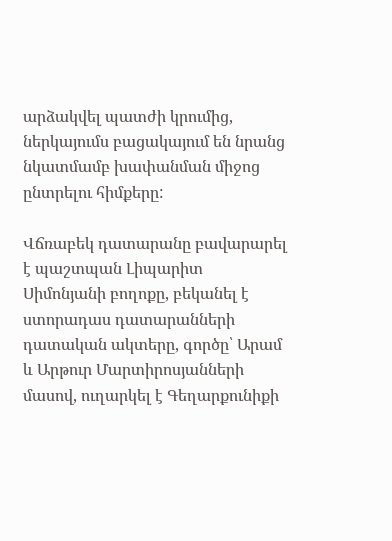արձակվել պատժի կրումից, ներկայումս բացակայում են նրանց նկատմամբ խափանման միջոց ընտրելու հիմքերը:

Վճռաբեկ դատարանը բավարարել է պաշտպան Լիպարիտ Սիմոնյանի բողոքը, բեկանել է ստորադաս դատարանների դատական ակտերը, գործը՝ Արամ և Արթուր Մարտիրոսյանների մասով, ուղարկել է Գեղարքունիքի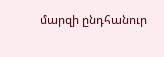մարզի ընդհանուր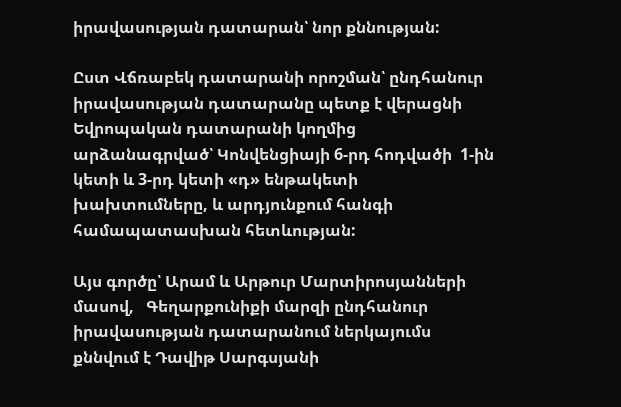իրավասության դատարան՝ նոր քննության:

Ըստ Վճռաբեկ դատարանի որոշման՝ ընդհանուր իրավասության դատարանը պետք է վերացնի Եվրոպական դատարանի կողմից արձանագրված՝ Կոնվենցիայի 6-րդ հոդվածի  1-ին կետի և 3-րդ կետի «դ» ենթակետի խախտումները, և արդյունքում հանգի համապատասխան հետևության:

Այս գործը՝ Արամ և Արթուր Մարտիրոսյանների մասով,   Գեղարքունիքի մարզի ընդհանուր իրավասության դատարանում ներկայումս քննվում է Դավիթ Սարգսյանի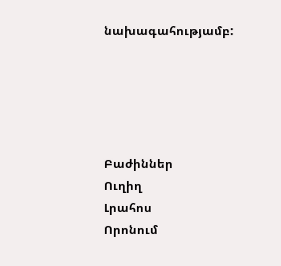նախագահությամբ:





Բաժիններ
Ուղիղ
Լրահոս
Որոնում